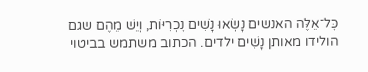כׇּל־אֵלֶּה האנשים נָשְׂאוּ נָשִׁים נׇכְרִיּוֹת, וְיֵשׁ מֵהֶם שגם הולידו מאותן נָשִׁים ילדים. הכתוב משתמש בביטוי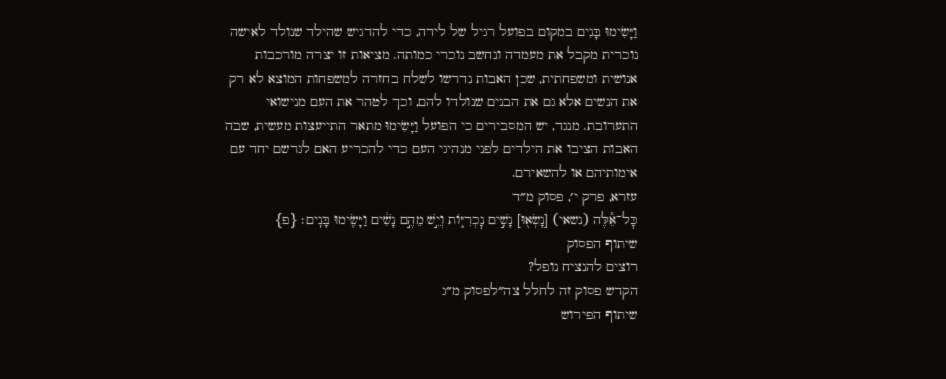וַיָּשִׂימוּ בָּנִים במקום בפועל רגיל של לידה, כדי להדגיש שהילד שנולד לאישה נוכרית מקבל את מעמדה ונחשב נוכרי כמותה. מציאות זו יצרה מורכבות אנושית ומשפחתית, שכן האבות נדרשו לשלח בחזרה למשפחות המוצא לא רק את הנשים אלא גם את הבנים שנולדו להם, וכך לטהר את העם מנישואי התערובת. מנגד, יש המסבירים כי הפועל וַיָּשִׂימוּ מתאר התייעצות מעשית, שבה האבות הציבו את הילדים לפני מנהיגי העם כדי להכריע האם לגרשם יחד עם אימותיהם או להשאירם.
עזרא, פרק י׳, פסוק מ״ד
כׇּל־אֵ֕לֶּה (נשאי) [נָשְׂא֖וּ] נָשִׁ֣ים נׇכְרִיּ֑וֹת וְיֵ֣שׁ מֵהֶ֣ם נָשִׁ֔ים וַיָּשִׂ֖ימוּ בָּנִֽים׃ {פ}
שיתוף הפסוק
רוצים להנציח נופל?
הקדש פסוק זה לחלל צה״לפסוק מ״ג
שיתוף הפירוש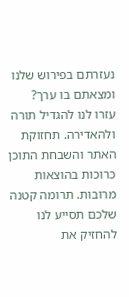נעזרתם בפירוש שלנו ומצאתם בו ערך?
עזרו לנו להגדיל תורה ולהאדירה. תחזוקת האתר והשבחת התוכן כרוכות בהוצאות מרובות. תרומה קטנה שלכם תסייע לנו להחזיק את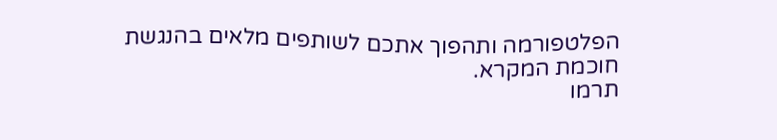הפלטפורמה ותהפוך אתכם לשותפים מלאים בהנגשת חוכמת המקרא.
תרמו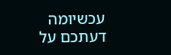עכשיומה דעתכם על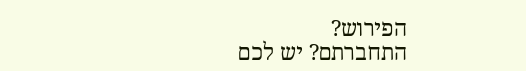הפירוש?
התחברתם? יש לכם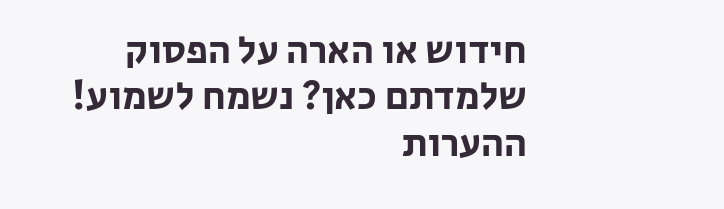חידוש או הארה על הפסוק שלמדתם כאן? נשמח לשמוע!
ההערות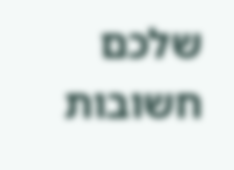שלכם חשובות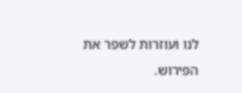לנו ועוזרות לשפר את הפירוש.